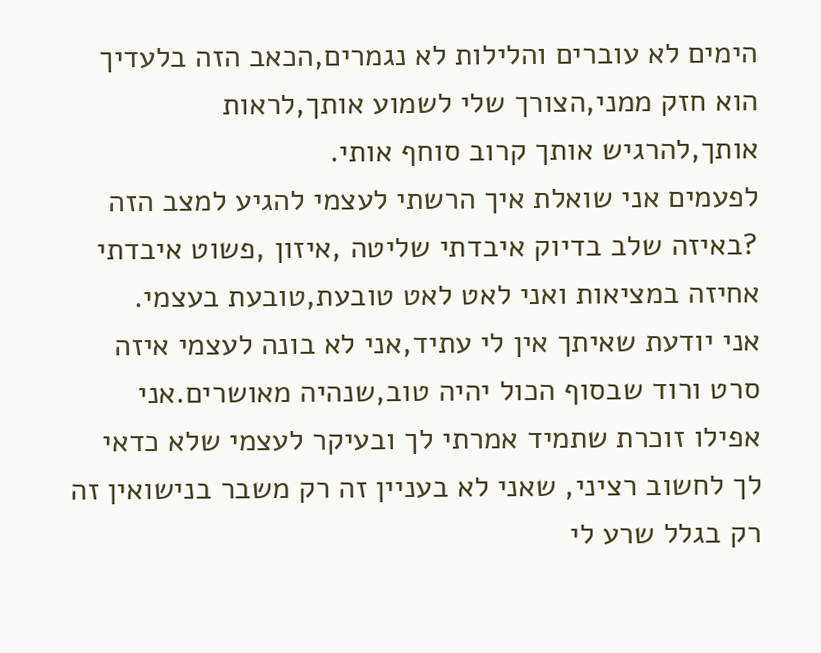הימים לא עוברים והלילות לא נגמרים,הכאב הזה בלעדיך הוא חזק ממני,הצורך שלי לשמוע אותך,לראות אותך,להרגיש אותך קרוב סוחף אותי.
לפעמים אני שואלת איך הרשתי לעצמי להגיע למצב הזה ?באיזה שלב בדיוק איבדתי שליטה ,איזון ,פשוט איבדתי אחיזה במציאות ואני לאט לאט טובעת,טובעת בעצמי.
אני יודעת שאיתך אין לי עתיד,אני לא בונה לעצמי איזה סרט ורוד שבסוף הכול יהיה טוב,שנהיה מאושרים.אני אפילו זוכרת שתמיד אמרתי לך ובעיקר לעצמי שלא כדאי לך לחשוב רציני, שאני לא בעניין זה רק משבר בנישואין זה רק בגלל שרע לי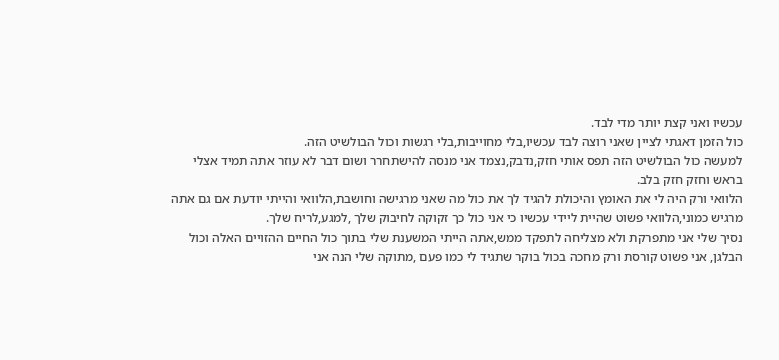עכשיו ואני קצת יותר מדי לבד.
כול הזמן דאגתי לציין שאני רוצה לבד עכשיו,בלי מחוייבות,בלי רגשות וכול הבולשיט הזה.
למעשה כול הבולשיט הזה תפס אותי חזק,נדבק,נצמד אני מנסה להישתחרר ושום דבר לא עוזר אתה תמיד אצלי בראש וחזק חזק בלב.
הלוואי ורק היה לי את האומץ והיכולת להגיד לך את כול מה שאני מרגישה וחושבת,הלוואי והייתי יודעת אם גם אתה מרגיש כמוני,הלוואי פשוט שהיית ליידי עכשיו כי אני כול כך זקוקה לחיבוק שלך ,למגע,לריח שלך.
נסיך שלי אני מתפרקת ולא מצליחה לתפקד ממש,אתה הייתי המשענת שלי בתוך כול החיים ההזויים האלה וכול הבלגן, אני פשוט קורסת ורק מחכה בכול בוקר שתגיד לי כמו פעם ,מתוקה שלי הנה אני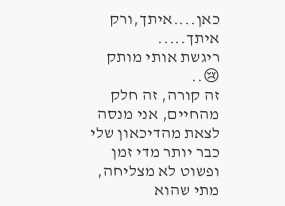כאן....איתך,ורק איתך.....
ריגשת אותי מותק 😢..
זה קורה, זה חלק מהחיים, אני מנסה לצאת מהדיכאון שלי כבר יותר מדי זמן ופשוט לא מצליחה, מתי שהוא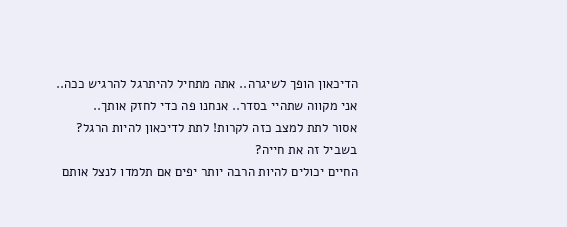הדיכאון הופך לשיגרה.. אתה מתחיל להיתרגל להרגיש ככה..
אני מקווה שתהיי בסדר.. אנחנו פה כדי לחזק אותך..
אסור לתת למצב כזה לקרות! לתת לדיכאון להיות הרגל?
בשביל זה את חייה?
החיים יכולים להיות הרבה יותר יפים אם תלמדו לנצל אותם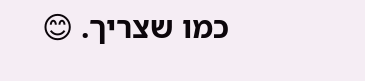כמו שצריך. 😊